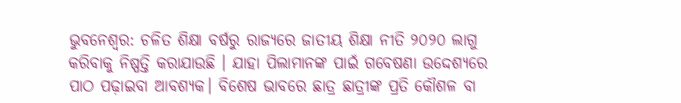ଭୁବନେଶ୍ୱର: ଚଳିତ ଶିକ୍ଷା ବର୍ଷରୁ ରାଜ୍ୟରେ ଜାତୀୟ ଶିକ୍ଷା ନୀତି ୨୦୨୦ ଲାଗୁ କରିବାକୁ ନିଷ୍ପତ୍ତି କରାଯାଉଛି । ଯାହା ପିଲାମାନଙ୍କ ପାଇଁ ଗବେଷଣା ଉଦ୍ଦେଶ୍ୟରେ ପାଠ ପଢ଼ାଇବା ଆବଶ୍ୟକ। ବିଶେଷ ଭାବରେ ଛାତ୍ର ଛାତ୍ରୀଙ୍କ ପ୍ରତି କୌଶଳ ବା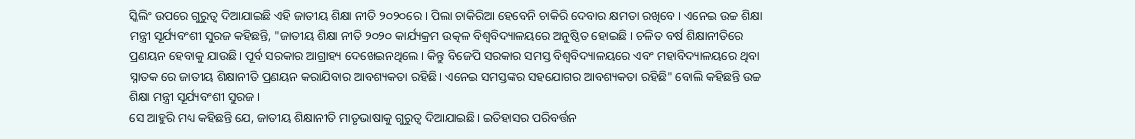ସ୍କିଲିଂ ଉପରେ ଗୁରୁତ୍ବ ଦିଆଯାଇଛି ଏହି ଜାତୀୟ ଶିକ୍ଷା ନୀତି ୨୦୨୦ରେ । ପିଲା ଚାକିରିଆ ହେବେନି ଚାକିରି ଦେବାର କ୍ଷମତା ରଖିବେ । ଏନେଇ ଉଚ୍ଚ ଶିକ୍ଷା ମନ୍ତ୍ରୀ ସୂର୍ଯ୍ୟବଂଶୀ ସୁରଜ କହିଛନ୍ତି, "ଜାତୀୟ ଶିକ୍ଷା ନୀତି ୨୦୨୦ କାର୍ଯ୍ୟକ୍ରମ ଉତ୍କଳ ବିଶ୍ଵବିଦ୍ୟାଳୟରେ ଅନୁଷ୍ଠିତ ହୋଇଛି । ଚଳିତ ବର୍ଷ ଶିକ୍ଷାନୀତିରେ ପ୍ରଣୟନ ହେବାକୁ ଯାଉଛି। ପୂର୍ବ ସରକାର ଆଗ୍ରାହ୍ୟ ଦେଖେଇନଥିଲେ । କିନ୍ତୁ ବିଜେପି ସରକାର ସମସ୍ତ ବିଶ୍ଵବିଦ୍ୟାଳୟରେ ଏବଂ ମହାବିଦ୍ୟାଳୟରେ ଥିବା ସ୍ନାତକ ରେ ଜାତୀୟ ଶିକ୍ଷାନୀତି ପ୍ରଣୟନ କରାଯିବାର ଆବଶ୍ୟକତା ରହିଛି। ଏନେଇ ସମସ୍ତଙ୍କର ସହଯୋଗର ଆବଶ୍ୟକତା ରହିଛି" ବୋଲି କହିଛନ୍ତି ଉଚ୍ଚ ଶିକ୍ଷା ମନ୍ତ୍ରୀ ସୂର୍ଯ୍ୟବଂଶୀ ସୁରଜ ।
ସେ ଆହୁରି ମଧ୍ୟ କହିଛନ୍ତି ଯେ, ଜାତୀୟ ଶିକ୍ଷାନୀତି ମାତୃଭାଷାକୁ ଗୁରୁତ୍ଵ ଦିଆଯାଇଛି। ଇତିହାସର ପରିବର୍ତ୍ତନ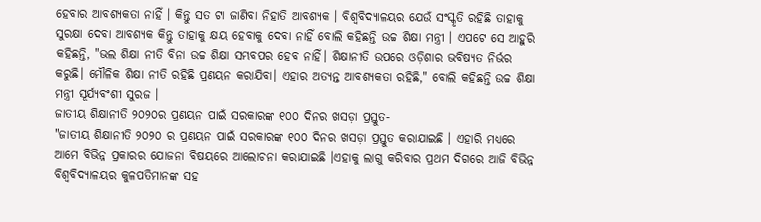ହେବାର ଆବଶ୍ୟକତା ନାହିଁ । କିନ୍ତୁ ସତ ଟା ଜାଣିବା ନିହାତି ଆବଶ୍ୟକ । ବିଶ୍ଵବିଦ୍ୟାଳୟର ଯେଉଁ ସଂସ୍କୃତି ରହିଛି ତାହାକୁ ସୁରକ୍ଷା ଦେବା ଆବଶ୍ୟକ କିନ୍ତୁ ତାହାକୁ କ୍ଷୟ ହେବାକୁ ଦେବା ନାହିଁ ବୋଲି କହିଛନ୍ତି ଉଚ୍ଚ ଶିକ୍ଷା ମନ୍ତ୍ରୀ । ଏପଟେ ସେ ଆହୁରି କହିଛନ୍ତି, "ଭଲ ଶିକ୍ଷା ନୀତି ବିନା ଉଚ୍ଚ ଶିକ୍ଷା ସମ୍ଭବପର ହେବ ନାହିଁ। ଶିକ୍ଷାନୀତି ଉପରେ ଓଡ଼ିଶାର ଭବିଷ୍ୟତ ନିର୍ଭର କରୁଛି। ମୌଳିକ ଶିକ୍ଷା ନୀତି ରହିଛି ପ୍ରଣୟନ କରାଯିବା। ଏହାର ଅତ୍ୟନ୍ତ ଆବଶ୍ୟକତା ରହିଛି," ବୋଲି କହିଛନ୍ତି ଉଚ୍ଚ ଶିକ୍ଷା ମନ୍ତ୍ରୀ ସୂର୍ଯ୍ୟବଂଶୀ ସୁରଜ ।
ଜାତୀୟ ଶିକ୍ଷାନୀତି ୨୦୨୦ର ପ୍ରଣୟନ ପାଇଁ ସରକାରଙ୍କ ୧୦୦ ଦିନର ଖସଡ଼ା ପ୍ରସ୍ତୁତ-
"ଜାତୀୟ ଶିକ୍ଷାନୀତି ୨୦୨୦ ର ପ୍ରଣୟନ ପାଇଁ ସରକାରଙ୍କ ୧୦୦ ଦିନର ଖସଡ଼ା ପ୍ରସ୍ତୁତ କରାଯାଇଛି । ଏହାରି ମଧ୍ୟରେ ଆମେ ବିଭିନ୍ନ ପ୍ରକାରର ଯୋଜନା ବିଷୟରେ ଆଲୋଚନା କରାଯାଇଛି ।ଏହାକୁ ଲାଗୁ କରିବାର ପ୍ରଥମ ଦିଗରେ ଆଜି ବିଭିନ୍ନ ବିଶ୍ଵବିଦ୍ୟାଳୟର କୁଳପତିମାନଙ୍କ ସହ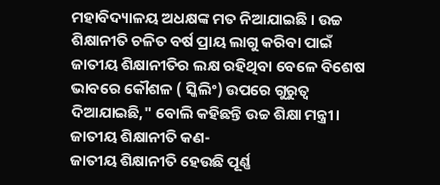ମହାବିଦ୍ୟାଳୟ ଅଧକ୍ଷଙ୍କ ମତ ନିଆଯାଇଛି । ଉଚ୍ଚ ଶିକ୍ଷାନୀତି ଚଳିତ ବର୍ଷ ପ୍ରାୟ ଲାଗୁ କରିବା ପାଇଁ ଜାତୀୟ ଶିକ୍ଷାନୀତିର ଲକ୍ଷ ରହିଥିବା ବେଳେ ବିଶେଷ ଭାବରେ କୌଶଳ ( ସ୍କିଲିଂ) ଉପରେ ଗୁରୁତ୍ବ ଦିଆଯାଇଛି," ବୋଲି କହିଛନ୍ତି ଉଚ୍ଚ ଶିକ୍ଷା ମନ୍ତ୍ରୀ।
ଜାତୀୟ ଶିକ୍ଷାନୀତି କଣ-
ଜାତୀୟ ଶିକ୍ଷାନୀତି ହେଉଛି ପୂର୍ଣ୍ଣ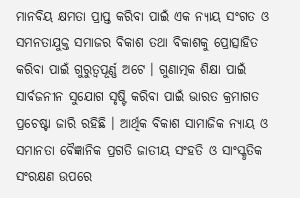ମାନବିୟ କ୍ଷମତା ପ୍ରାପ୍ତ କରିବା ପାଇଁ ଏକ ନ୍ୟାୟ ସଂଗତ ଓ ସମନତାଯୁକ୍ତ ସମାଜର ବିକାଶ ତଥା ବିକାଶକୁ ପ୍ରୋତ୍ସାହିତ କରିବା ପାଇଁ ଗୁରୁତ୍ବପୂର୍ଣ୍ଣ ଅଟେ । ଗୁଣାତ୍ମକ ଶିକ୍ଷା ପାଇଁ ସାର୍ବଜନୀନ ସୁଯୋଗ ସୃଷ୍ଟି କରିବା ପାଇଁ ଭାରତ କ୍ରମାଗତ ପ୍ରଚେଷ୍ଟା ଜାରି ରହିଛି । ଆର୍ଥିକ ବିକାଶ ସାମାଜିକ ନ୍ୟାୟ ଓ ସମାନତା ବୈଜ୍ଞାନିକ ପ୍ରଗତି ଜାତୀୟ ସଂହତି ଓ ସାଂସ୍କୃତିକ ସଂରକ୍ଷଣ ଉପରେ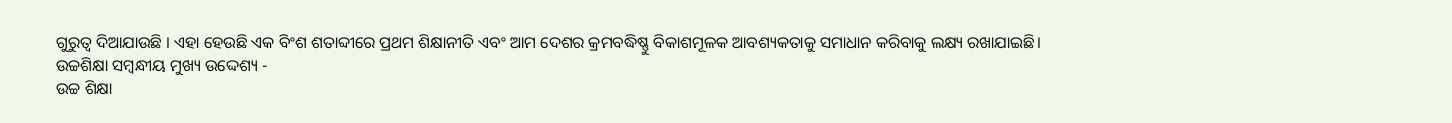ଗୁରୁତ୍ବ ଦିଆଯାଉଛି । ଏହା ହେଉଛି ଏକ ବିଂଶ ଶତାବ୍ଦୀରେ ପ୍ରଥମ ଶିକ୍ଷାନୀତି ଏବଂ ଆମ ଦେଶର କ୍ରମବଦ୍ଧିଷ୍ଣୁ ବିକାଶମୂଳକ ଆବଶ୍ୟକତାକୁ ସମାଧାନ କରିବାକୁ ଲକ୍ଷ୍ୟ ରଖାଯାଇଛି।
ଉଚ୍ଚଶିକ୍ଷା ସମ୍ବନ୍ଧୀୟ ମୁଖ୍ୟ ଉଦ୍ଦେଶ୍ୟ -
ଉଚ୍ଚ ଶିକ୍ଷା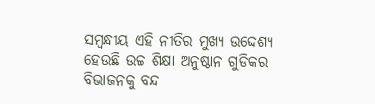ସମ୍ବନ୍ଧୀୟ ଏହି ନୀତିର ମୁଖ୍ୟ ଉଦ୍ଦେଶ୍ୟ ହେଉଛି ଉଚ୍ଚ ଶିକ୍ଷା ଅନୁଷ୍ଠାନ ଗୁଡିକର ବିଭାଜନକୁ ବନ୍ଦ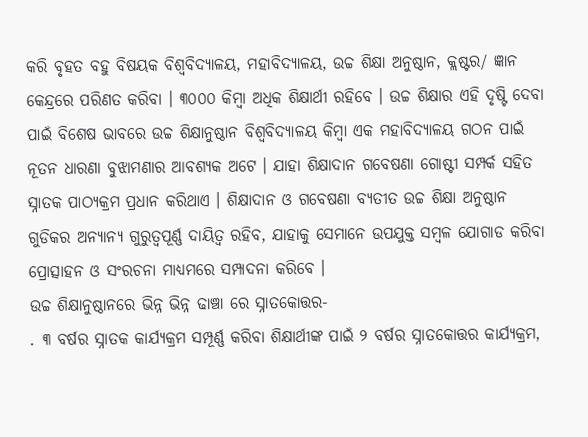କରି ବୃହତ ବହୁ ବିଷୟକ ବିଶ୍ଵବିଦ୍ୟାଳୟ, ମହାବିଦ୍ୟାଳୟ, ଉଚ୍ଚ ଶିକ୍ଷା ଅନୁଷ୍ଠାନ, କ୍ଲଷ୍ଟର/ ଜ୍ଞାନ କେନ୍ଦ୍ରରେ ପରିଣତ କରିବା । ୩୦୦୦ କିମ୍ବା ଅଧିକ ଶିକ୍ଷାର୍ଥୀ ରହିବେ । ଉଚ୍ଚ ଶିକ୍ଷାର ଏହି ଦୃଷ୍ଟି ଦେବା ପାଇଁ ବିଶେଷ ଭାବରେ ଉଚ୍ଚ ଶିକ୍ଷାନୁଷ୍ଠାନ ବିଶ୍ଵବିଦ୍ୟାଳୟ କିମ୍ବା ଏକ ମହାବିଦ୍ୟାଳୟ ଗଠନ ପାଇଁ ନୂତନ ଧାରଣା ବୁଝାମଣାର ଆବଶ୍ୟକ ଅଟେ । ଯାହା ଶିକ୍ଷାଦାନ ଗବେଷଣା ଗୋଷ୍ଟୀ ସମ୍ପର୍କ ସହିତ ସ୍ନାତକ ପାଠ୍ୟକ୍ରମ ପ୍ରଧାନ କରିଥାଏ । ଶିକ୍ଷାଦାନ ଓ ଗବେଷଣା ବ୍ୟତୀତ ଉଚ୍ଚ ଶିକ୍ଷା ଅନୁଷ୍ଠାନ ଗୁଡିକର ଅନ୍ୟାନ୍ୟ ଗୁରୁତ୍ବପୂର୍ଣ୍ଣ ଦାୟିତ୍ୱ ରହିବ, ଯାହାକୁ ସେମାନେ ଉପଯୁକ୍ତ ସମ୍ବଳ ଯୋଗାଡ କରିବା ପ୍ରୋତ୍ସାହନ ଓ ସଂରଚନା ମାଧ୍ୟମରେ ସମ୍ପାଦନା କରିବେ ।
ଉଚ୍ଚ ଶିକ୍ଷାନୁଷ୍ଠାନରେ ଭିନ୍ନ ଭିନ୍ନ ଢାଞ୍ଚା ରେ ସ୍ନାତକୋତ୍ତର-
. ୩ ବର୍ଷର ସ୍ନାତକ କାର୍ଯ୍ୟକ୍ରମ ସମ୍ପୂର୍ଣ୍ଣ କରିବା ଶିକ୍ଷାର୍ଥୀଙ୍କ ପାଇଁ ୨ ବର୍ଷର ସ୍ନାତକୋତ୍ତର କାର୍ଯ୍ୟକ୍ରମ,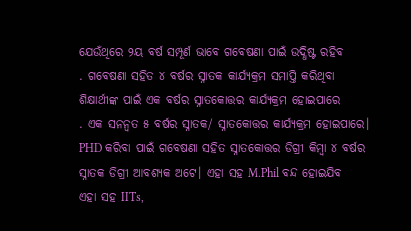ଯେଉଁଥିରେ ୨ୟ ବର୍ଷ ସମ୍ପୂର୍ଣ ଭାବେ ଗବେଷଣା ପାଇଁ ଉଦ୍ଧିଷ୍ଟ ରହିବ
. ଗବେଷଣା ସହିତ ୪ ବର୍ଷର ସ୍ନାତକ କାର୍ଯ୍ୟକ୍ରମ ସମାପ୍ତି କରିଥିବା ଶିକ୍ଷାର୍ଥୀଙ୍କ ପାଇଁ ଏକ ବର୍ଷର ସ୍ନାତକୋତ୍ତର କାର୍ଯ୍ୟକ୍ରମ ହୋଇପାରେ
. ଏକ ସନନ୍ୱତ ୫ ବର୍ଷର ସ୍ନାତକ/ ସ୍ନାତକୋତ୍ତର କାର୍ଯ୍ୟକ୍ରମ ହୋଇପାରେ। PHD କରିବା ପାଇଁ ଗବେଷଣା ସହିତ ସ୍ନାତକୋତ୍ତର ଡିଗ୍ରୀ କିମ୍ବା ୪ ବର୍ଷର ସ୍ନାତକ ଡିଗ୍ରୀ ଆବଶ୍ୟକ ଅଟେ। ଏହା ସହ M.Phil ବନ୍ଦ ହୋଇଯିବ
ଏହା ସହ IITs,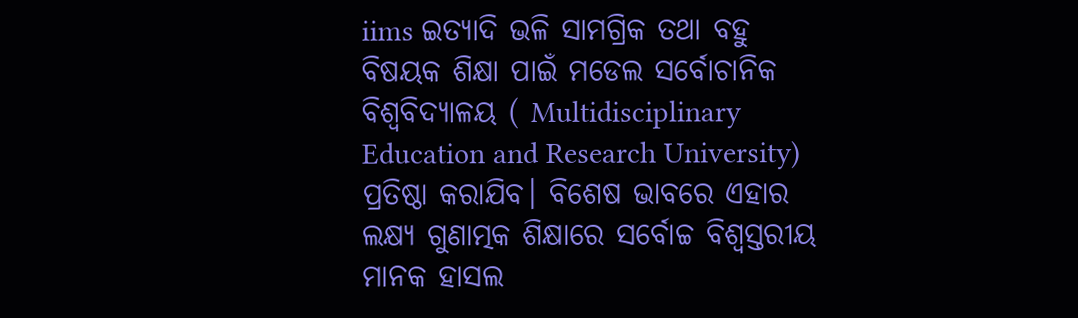iims ଇତ୍ୟାଦି ଭଳି ସାମଗ୍ରିକ ତଥା ବହୁ ବିଷୟକ ଶିକ୍ଷା ପାଇଁ ମଡେଲ ସର୍ବୋଚାନିକ ବିଶ୍ଵବିଦ୍ୟାଳୟ ( Multidisciplinary Education and Research University) ପ୍ରତିଷ୍ଠା କରାଯିବ। ବିଶେଷ ଭାବରେ ଏହାର ଲକ୍ଷ୍ୟ ଗୁଣାତ୍ମକ ଶିକ୍ଷାରେ ସର୍ବୋଚ୍ଚ ବିଶ୍ବସ୍ତରୀୟ ମାନକ ହାସଲ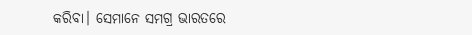କରିବା। ସେମାନେ ସମଗ୍ର ଭାରତରେ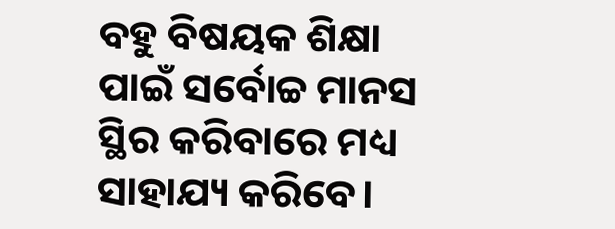ବହୁ ବିଷୟକ ଶିକ୍ଷା ପାଇଁ ସର୍ବୋଚ୍ଚ ମାନସ ସ୍ଥିର କରିବାରେ ମଧ୍ୟ ସାହାଯ୍ୟ କରିବେ।